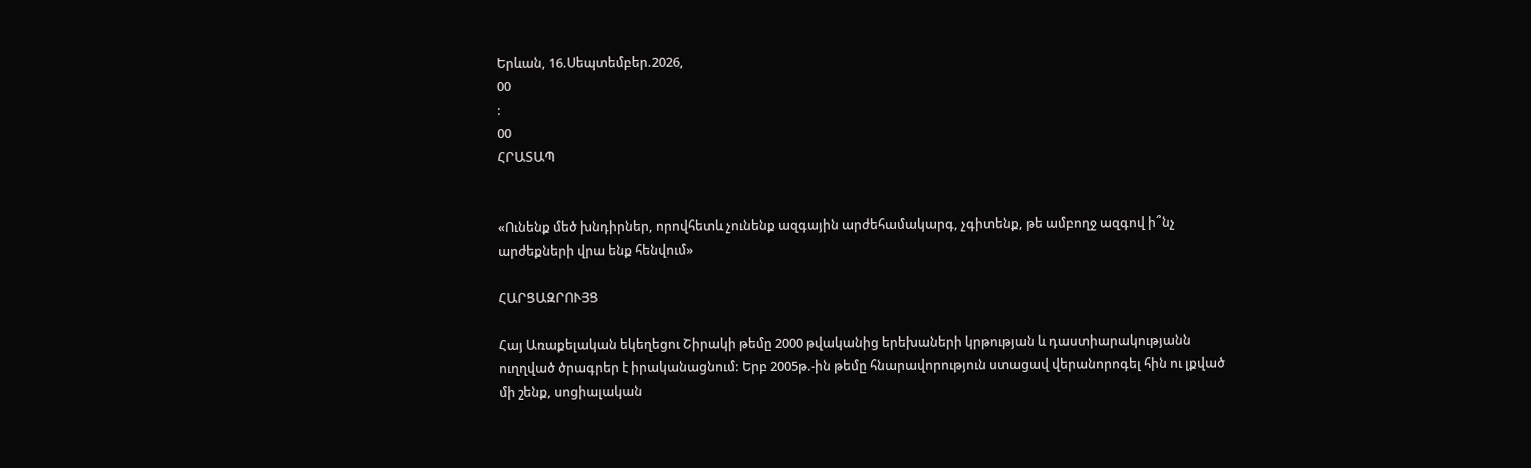Երևան, 16.Սեպտեմբեր.2026,
00
:
00
ՀՐԱՏԱՊ


«Ունենք մեծ խնդիրներ, որովհետև չունենք ազգային արժեհամակարգ, չգիտենք, թե ամբողջ ազգով ի՞նչ արժեքների վրա ենք հենվում»

ՀԱՐՑԱԶՐՈՒՅՑ

Հայ Առաքելական եկեղեցու Շիրակի թեմը 2000 թվականից երեխաների կրթության և դաստիարակությանն ուղղված ծրագրեր է իրականացնում: Երբ 2005թ.-ին թեմը հնարավորություն ստացավ վերանորոգել հին ու լքված մի շենք, սոցիալական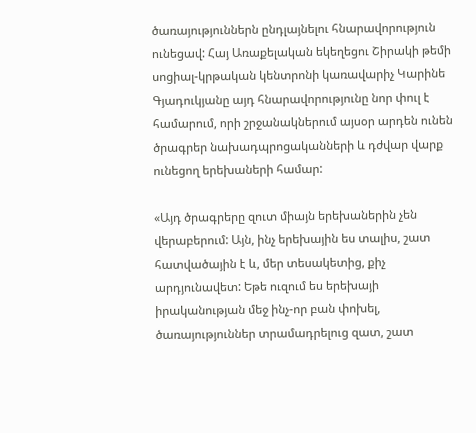ծառայություններն ընդլայնելու հնարավորություն ունեցավ: Հայ Առաքելական եկեղեցու Շիրակի թեմի սոցիալ-կրթական կենտրոնի կառավարիչ Կարինե Գյադուկյանը այդ հնարավորությունը նոր փուլ է համարում, որի շրջանակներում այսօր արդեն ունեն ծրագրեր նախադպրոցականների և դժվար վարք ունեցող երեխաների համար:

«Այդ ծրագրերը զուտ միայն երեխաներին չեն վերաբերում: Այն, ինչ երեխային ես տալիս, շատ հատվածային է և, մեր տեսակետից, քիչ արդյունավետ: Եթե ուզում ես երեխայի իրականության մեջ ինչ-որ բան փոխել, ծառայություններ տրամադրելուց զատ, շատ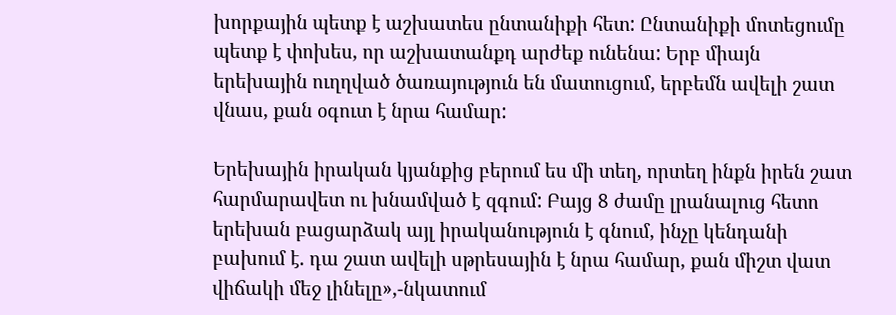խորքային պետք է աշխատես ընտանիքի հետ: Ընտանիքի մոտեցումը պետք է փոխես, որ աշխատանքդ արժեք ունենա: Երբ միայն երեխային ուղղված ծառայություն են մատուցում, երբեմն ավելի շատ վնաս, քան օգուտ է նրա համար:

Երեխային իրական կյանքից բերում ես մի տեղ, որտեղ ինքն իրեն շատ հարմարավետ ու խնամված է զգում: Բայց 8 ժամը լրանալուց հետո երեխան բացարձակ այլ իրականություն է գնում, ինչը կենդանի բախում է. դա շատ ավելի սթրեսային է նրա համար, քան միշտ վատ վիճակի մեջ լինելը»,-նկատում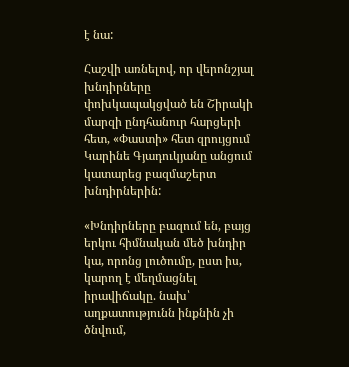է նա:

Հաշվի առնելով, որ վերոնշյալ խնդիրները փոխկապակցված են Շիրակի մարզի ընդհանուր հարցերի հետ, «Փաստի» հետ զրույցում Կարինե Գյադուկյանը անցում կատարեց բազմաշերտ խնդիրներին:

«Խնդիրները բազում են, բայց երկու հիմնական մեծ խնդիր կա, որոնց լուծումը, ըստ իս, կարող է մեղմացնել իրավիճակը. նախ՝ աղքատությունն ինքնին չի ծնվում,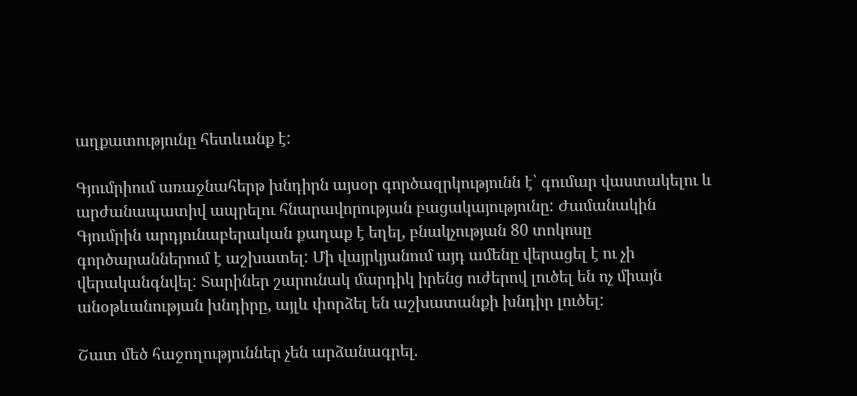աղքատությունը հետևանք է:

Գյումրիում առաջնահերթ խնդիրն այսօր գործազրկությունն է՝ գումար վաստակելու և արժանապատիվ ապրելու հնարավորության բացակայությունը: Ժամանակին Գյումրին արդյունաբերական քաղաք է եղել, բնակչության 80 տոկոսը գործարաններում է աշխատել: Մի վայրկյանում այդ ամենը վերացել է ու չի վերականգնվել: Տարիներ շարունակ մարդիկ իրենց ուժերով լուծել են ոչ միայն անօթևանության խնդիրը, այլև փորձել են աշխատանքի խնդիր լուծել:

Շատ մեծ հաջողություններ չեն արձանագրել.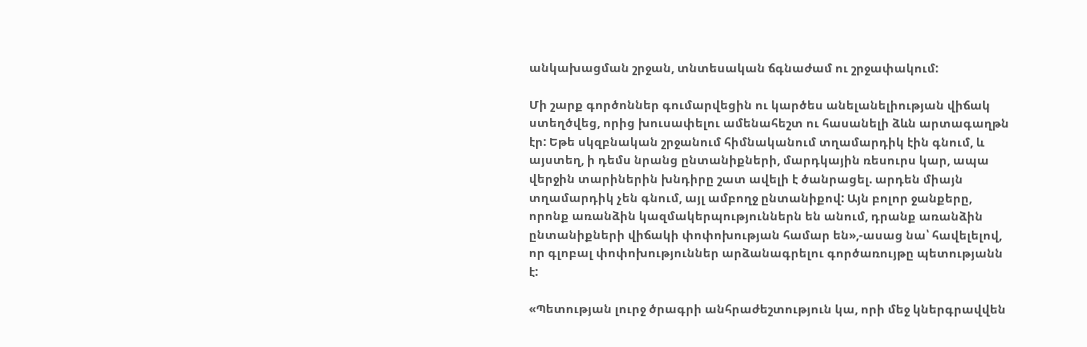անկախացման շրջան, տնտեսական ճգնաժամ ու շրջափակում:

Մի շարք գործոններ գումարվեցին ու կարծես անելանելիության վիճակ ստեղծվեց, որից խուսափելու ամենահեշտ ու հասանելի ձևն արտագաղթն էր: Եթե սկզբնական շրջանում հիմնականում տղամարդիկ էին գնում, և այստեղ, ի դեմս նրանց ընտանիքների, մարդկային ռեսուրս կար, ապա վերջին տարիներին խնդիրը շատ ավելի է ծանրացել. արդեն միայն տղամարդիկ չեն գնում, այլ ամբողջ ընտանիքով: Այն բոլոր ջանքերը, որոնք առանձին կազմակերպություններն են անում, դրանք առանձին ընտանիքների վիճակի փոփոխության համար են»,-ասաց նա՝ հավելելով, որ գլոբալ փոփոխություններ արձանագրելու գործառույթը պետությանն է:

«Պետության լուրջ ծրագրի անհրաժեշտություն կա, որի մեջ կներգրավվեն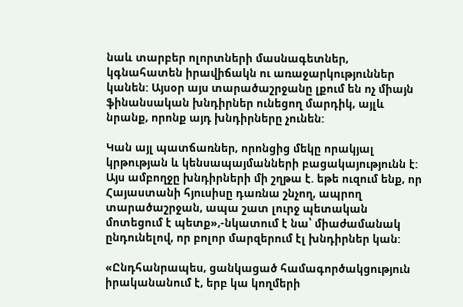նաև տարբեր ոլորտների մասնագետներ, կգնահատեն իրավիճակն ու առաջարկություններ կանեն: Այսօր այս տարածաշրջանը լքում են ոչ միայն ֆինանսական խնդիրներ ունեցող մարդիկ, այլև նրանք, որոնք այդ խնդիրները չունեն:

Կան այլ պատճառներ, որոնցից մեկը որակյալ կրթության և կենսապայմանների բացակայությունն է: Այս ամբողջը խնդիրների մի շղթա է. եթե ուզում ենք, որ Հայաստանի հյուսիսը դառնա շնչող, ապրող տարածաշրջան, ապա շատ լուրջ պետական մոտեցում է պետք»,-նկատում է նա՝ միաժամանակ ընդունելով, որ բոլոր մարզերում էլ խնդիրներ կան:

«Ընդհանրապես, ցանկացած համագործակցություն իրականանում է, երբ կա կողմերի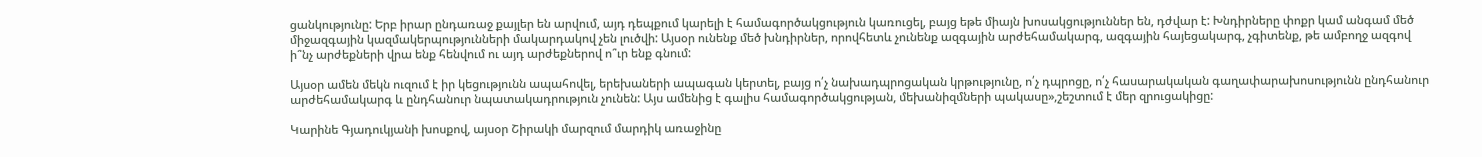ցանկությունը: Երբ իրար ընդառաջ քայլեր են արվում, այդ դեպքում կարելի է համագործակցություն կառուցել, բայց եթե միայն խոսակցություններ են, դժվար է: Խնդիրները փոքր կամ անգամ մեծ միջազգային կազմակերպությունների մակարդակով չեն լուծվի: Այսօր ունենք մեծ խնդիրներ, որովհետև չունենք ազգային արժեհամակարգ, ազգային հայեցակարգ, չգիտենք, թե ամբողջ ազգով ի՞նչ արժեքների վրա ենք հենվում ու այդ արժեքներով ո՞ւր ենք գնում:

Այսօր ամեն մեկն ուզում է իր կեցությունն ապահովել, երեխաների ապագան կերտել, բայց ո՛չ նախադպրոցական կրթությունը, ո՛չ դպրոցը, ո՛չ հասարակական գաղափարախոսությունն ընդհանուր արժեհամակարգ և ընդհանուր նպատակադրություն չունեն: Այս ամենից է գալիս համագործակցության, մեխանիզմների պակասը»,շեշտում է մեր զրուցակիցը:

Կարինե Գյադուկյանի խոսքով, այսօր Շիրակի մարզում մարդիկ առաջինը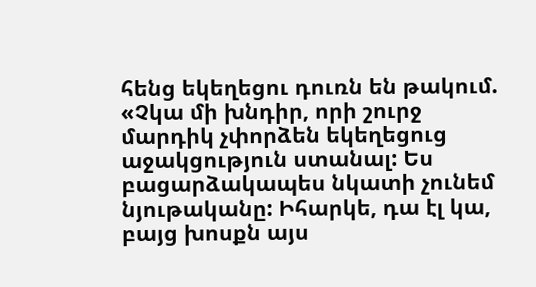հենց եկեղեցու դուռն են թակում. «Չկա մի խնդիր, որի շուրջ մարդիկ չփորձեն եկեղեցուց աջակցություն ստանալ: Ես բացարձակապես նկատի չունեմ նյութականը: Իհարկե, դա էլ կա, բայց խոսքն այս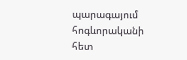պարագայում հոգևորականի հետ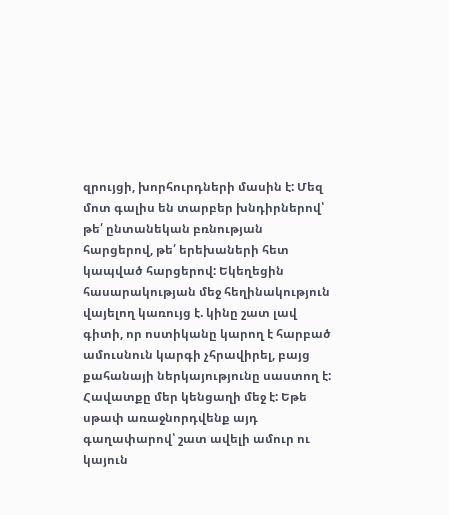զրույցի, խորհուրդների մասին է: Մեզ մոտ գալիս են տարբեր խնդիրներով՝ թե՛ ընտանեկան բռնության հարցերով, թե՛ երեխաների հետ կապված հարցերով: Եկեղեցին հասարակության մեջ հեղինակություն վայելող կառույց է. կինը շատ լավ գիտի, որ ոստիկանը կարող է հարբած ամուսնուն կարգի չհրավիրել, բայց քահանայի ներկայությունը սաստող է: Հավատքը մեր կենցաղի մեջ է: Եթե սթափ առաջնորդվենք այդ գաղափարով՝ շատ ավելի ամուր ու կայուն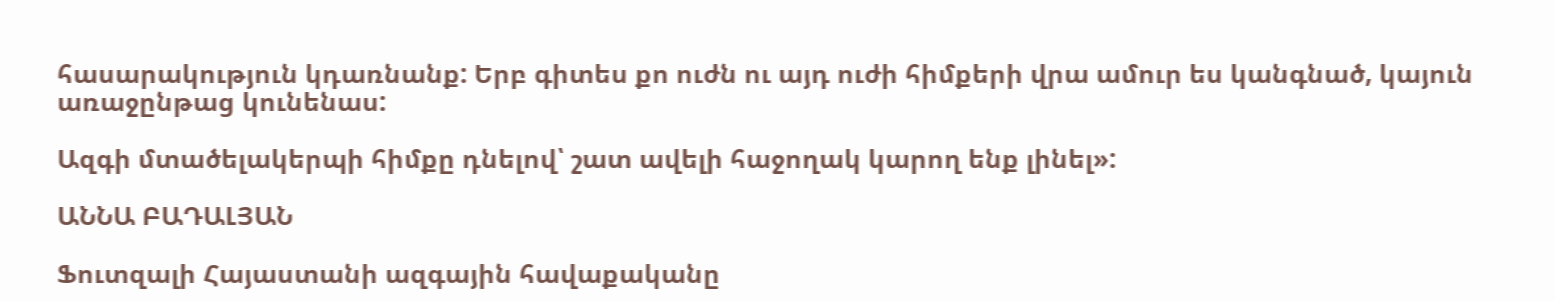հասարակություն կդառնանք: Երբ գիտես քո ուժն ու այդ ուժի հիմքերի վրա ամուր ես կանգնած, կայուն առաջընթաց կունենաս:

Ազգի մտածելակերպի հիմքը դնելով՝ շատ ավելի հաջողակ կարող ենք լինել»:

ԱՆՆԱ ԲԱԴԱԼՅԱՆ

Ֆուտզալի Հայաստանի ազգային հավաքականը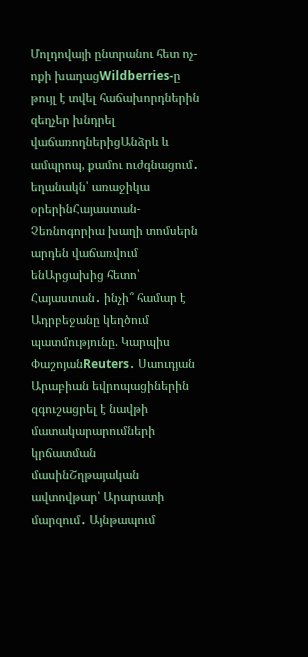Մոլդովայի ընտրանու հետ ոչ-ոքի խաղացWildberries-ը թույլ է տվել հաճախորդներին զեղչեր խնդրել վաճառողներիցԱնձրև և ամպրոպ, քամու ուժգնացում․ եղանակն՝ առաջիկա օրերինՀայաստան-Չեռնոգորիա խաղի տոմսերն արդեն վաճառվում ենԱրցախից հետո՝ Հայաստան․ ինչի՞ համար է Ադրբեջանը կեղծում պատմությունը. Կարպիս ՓաշոյանReuters․ Սաուդյան Արաբիան եվրոպացիներին զգուշացրել է նավթի մատակարարումների կրճատման մասինՇղթայական ավտովթար՝ Արարատի մարզում․ Այնթապում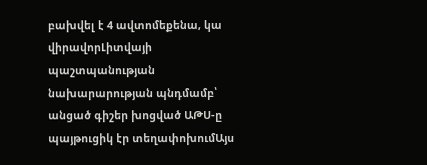բախվել է 4 ավտոմեքենա, կա վիրավորԼիտվայի պաշտպանության նախարարության պնդմամբ՝ անցած գիշեր խոցված ԱԹՍ-ը պայթուցիկ էր տեղափոխումԱյս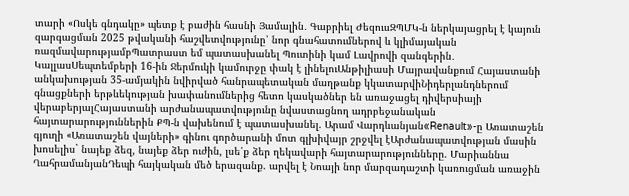տարի «Ոսկե գնդակը» պետք է բաժին հասնի Յամալին․ Գաբրիել ԺեզուսԶՊՄԿ-ն ներկայացրել է կայուն զարգացման 2025 թվականի հաշվետվությունը՝ նոր գնահատումներով և կլիմայական ռազմավարությամբՊատրաստ եմ պատասխանել Պուտինի կամ Լավրովի զանգերին․ ԿալլասՍեպտեմբերի 16-ին Ջերմուկի կամուրջը փակ է լինելուԱնթիլիասի Մայրավանքում Հայաստանի անկախության 35-ամյակին նվիրված հանրապետական մաղթանք կկատարվիՆիդերլանդներում գնացքների երթևեկության խափանումներից հետո կասկածներ են առաջացել դիվերսիայի վերաբերյալՀայաստանի արժանապատվությունը նվաստացնող ադրբեջանական հայտարարություններին ՔՊ-ն վախենում է պատասխանել. Արամ Վարդևանյան«Renault»-ը Առատաշեն գյուղի «Առատաշեն վայների» գինու գործարանի մոտ գլխիվայր շրջվել էԱրժանապատվության մասին խոսելիս` նայեք ձեզ, նայեք ձեր ուժին, լսե՛ք ձեր ղեկավարի հայտարարությունները. Մարիաննա ՂահրամանյանԴեպի հայկական մեծ երազանք. արվել է Նոայի նոր մարզադաշտի կառուցման առաջին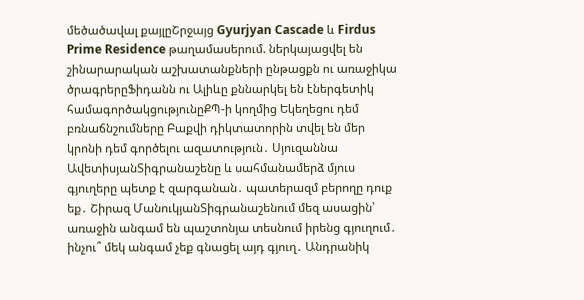մեծածավալ քայլըՇրջայց Gyurjyan Cascade և Firdus Prime Residence թաղամասերում. ներկայացվել են շինարարական աշխատանքների ընթացքն ու առաջիկա ծրագրերըՖիդանն ու Ալիևը քննարկել են էներգետիկ համագործակցությունըՔՊ-ի կողմից Եկեղեցու դեմ բռնաճնշումները Բաքվի դիկտատորին տվել են մեր կրոնի դեմ գործելու ազատություն․ Սյուզաննա ԱվետիսյանՏիգրանաշենը և սահմանամերձ մյուս գյուղերը պետք է զարգանան․ պատերազմ բերողը դուք եք․ Շիրազ ՄանուկյանՏիգրանաշենում մեզ ասացին՝ առաջին անգամ են պաշտոնյա տեսնում իրենց գյուղում․ ինչու՞ մեկ անգամ չեք գնացել այդ գյուղ․ Անդրանիկ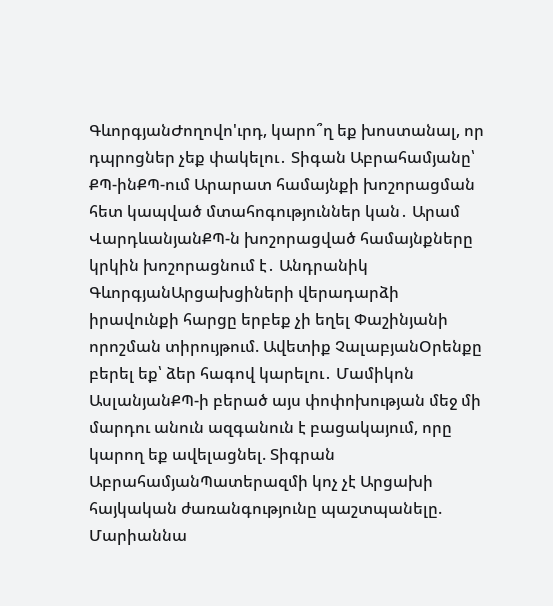ԳևորգյանԺողովո'ւրդ, կարո՞ղ եք խոստանալ, որ դպրոցներ չեք փակելու․ Տիգան Աբրահամյանը՝ ՔՊ-ինՔՊ-ում Արարատ համայնքի խոշորացման հետ կապված մտահոգություններ կան․ Արամ ՎարդևանյանՔՊ-ն խոշորացված համայնքները կրկին խոշորացնում է․ Անդրանիկ ԳևորգյանԱրցախցիների վերադարձի իրավունքի հարցը երբեք չի եղել Փաշինյանի որոշման տիրույթում. Ավետիք ՉալաբյանՕրենքը բերել եք՝ ձեր հագով կարելու․ Մամիկոն ԱսլանյանՔՊ-ի բերած այս փոփոխության մեջ մի մարդու անուն ազգանուն է բացակայում, որը կարող եք ավելացնել. Տիգրան ԱբրահամյանՊատերազմի կոչ չէ Արցախի հայկական ժառանգությունը պաշտպանելը. Մարիաննա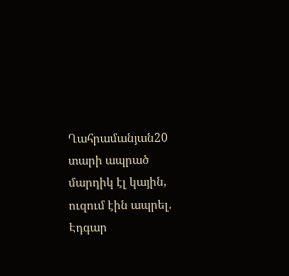Ղահրամանյան20 տարի ապրած մարդիկ էլ կային, ուզում էին ապրել. Էդգար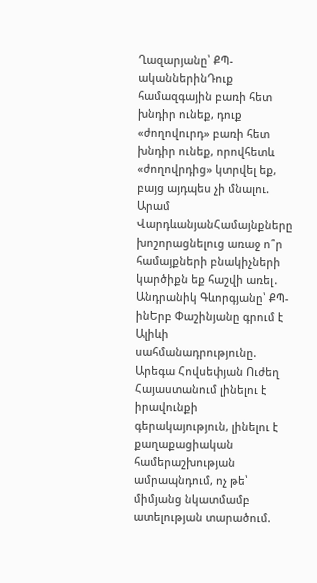Ղազարյանը՝ ՔՊ-ականներինԴուք համազգային բառի հետ խնդիր ունեք, դուք «ժողովուրդ» բառի հետ խնդիր ունեք, որովհետև «ժողովրդից» կտրվել եք, բայց այդպես չի մնալու. Արամ ՎարդևանյանՀամայնքները խոշորացնելուց առաջ ո՞ր համայքների բնակիչների կարծիքն եք հաշվի առել․ Անդրանիկ Գևորգյանը՝ ՔՊ-ինԵրբ Փաշինյանը գրում է Ալիևի սահմանադրությունը. Արեգա Հովսեփյան Ուժեղ Հայաստանում լինելու է իրավունքի գերակայություն, լինելու է քաղաքացիական համերաշխության ամրապնդում, ոչ թե՝ միմյանց նկատմամբ ատելության տարածում.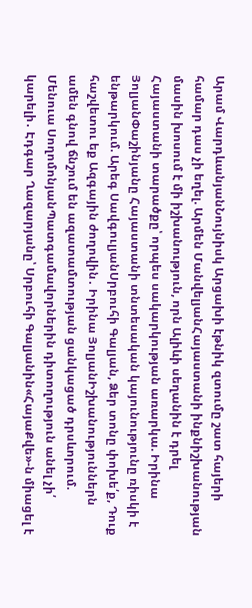Արամ ՎարդևանյանՆույնիսկ Արցախի էթնիկ զտումը շատ հայերի համար դաս չի եղել. Արմեն ՄանվելյանՀայաստանի ինքնիշխանության մասին խոսում է մի իշխանություն, որն Ալիևի սեղանին է դրել Հայաստանի տարածքը՝ որպես սակարկության առարկա. Իրինա ՅոլյանՓաշինյանը Հայաստանի տնտեսական կայունությունը ռիսկի է ենթարկում. Արեգ ՍավգուլյանՍրբուհի Գալյան, Ձեր տոնը փոխե՛ք, Դուք հաշվետու եք Ազգային ժողովին․ Իրինա ՅոլյանԻշխանություններն ամեն գնով ճնշում են ազատամտության ցանկացած դրսևորում. Մենուա ՍողոմոնյանՊատգամավորներին դիտողություն անել չի՛ կարելի․ Էդգար Ղազարյանը՝ Սրբուհի Գալյանին«ՀայաՔվե»-ն միացել է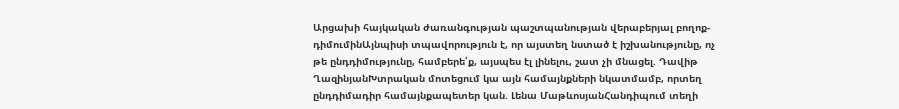Արցախի հայկական ժառանգության պաշտպանության վերաբերյալ բողոք-դիմումինԱյնպիսի տպավորություն է, որ այստեղ նստած է իշխանությունը, ոչ թե ընդդիմությունը, համբերե՛ք, այսպես էլ լինելու, շատ չի մնացել. Դավիթ ՂազինյանԽտրական մոտեցում կա այն համայնքների նկատմամբ, որտեղ ընդդիմադիր համայնքապետեր կան. Լենա ՄաթևոսյանՀանդիպում տեղի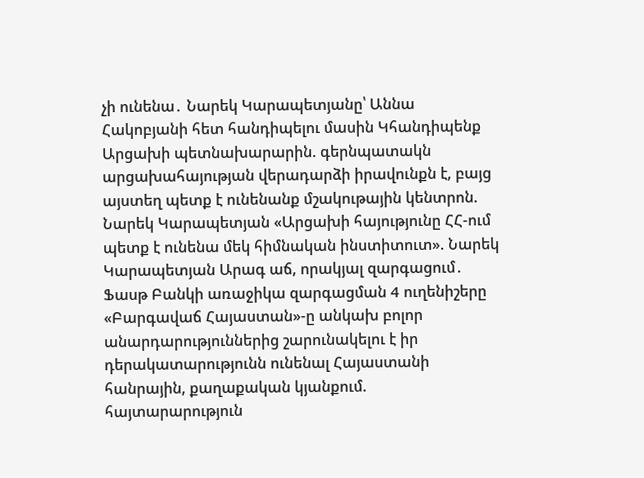չի ունենա․ Նարեկ Կարապետյանը՝ Աննա Հակոբյանի հետ հանդիպելու մասին Կհանդիպենք Արցախի պետնախարարին. գերնպատակն արցախահայության վերադարձի իրավունքն է, բայց այստեղ պետք է ունենանք մշակութային կենտրոն. Նարեկ Կարապետյան «Արցախի հայությունը ՀՀ-ում պետք է ունենա մեկ հիմնական ինստիտուտ». Նարեկ Կարապետյան Արագ աճ, որակյալ զարգացում․ Ֆասթ Բանկի առաջիկա զարգացման 4 ուղենիշերը «Բարգավաճ Հայաստան»-ը անկախ բոլոր անարդարություններից շարունակելու է իր դերակատարությունն ունենալ Հայաստանի հանրային, քաղաքական կյանքում. հայտարարություն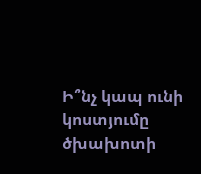Ի՞նչ կապ ունի կոստյումը ծխախոտի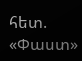հետ. «Փաստ»